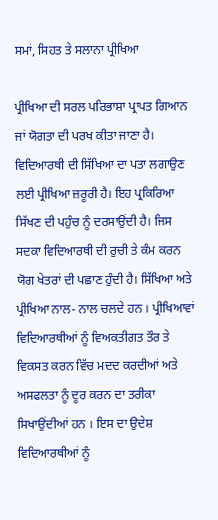ਸਮਾਂ, ਸਿਹਤ ਤੇ ਸਲਾਨਾ ਪ੍ਰੀਖਿਆ

ਪ੍ਰੀਖਿਆ ਦੀ ਸਰਲ ਪਰਿਭਾਸ਼ਾ ਪ੍ਰਾਪਤ ਗਿਆਨ ਜਾਂ ਯੋਗਤਾ ਦੀ ਪਰਖ ਕੀਤਾ ਜਾਣਾ ਹੈ। ਵਿਦਿਆਰਥੀ ਦੀ ਸਿੱਖਿਆ ਦਾ ਪਤਾ ਲਗਾਉਣ ਲਈ ਪ੍ਰੀਖਿਆ ਜ਼ਰੂਰੀ ਹੈ। ਇਹ ਪ੍ਰਕਿਰਿਆ ਸਿੱਖਣ ਦੀ ਪਹੁੰਚ ਨੂੰ ਦਰਸਾਉਂਦੀ ਹੈ। ਜਿਸ ਸਦਕਾ ਵਿਦਿਆਰਥੀ ਦੀ ਰੁਚੀ ਤੇ ਕੰਮ ਕਰਨ ਯੋਗ ਖੇਤਰਾਂ ਦੀ ਪਛਾਣ ਹੁੰਦੀ ਹੈ। ਸਿੱਖਿਆ ਅਤੇ ਪ੍ਰੀਖਿਆ ਨਾਲ- ਨਾਲ ਚਲਦੇ ਹਨ । ਪ੍ਰੀਖਿਆਵਾਂ ਵਿਦਿਆਰਥੀਆਂ ਨੂੰ ਵਿਅਕਤੀਗਤ ਤੌਰ ਤੇ ਵਿਕਸਤ ਕਰਨ ਵਿੱਚ ਮਦਦ ਕਰਦੀਆਂ ਅਤੇ ਅਸਫਲਤਾ ਨੂੰ ਦੂਰ ਕਰਨ ਦਾ ਤਰੀਕਾ ਸਿਖਾਉਂਦੀਆਂ ਹਨ । ਇਸ ਦਾ ਉਦੇਸ਼ ਵਿਦਿਆਰਥੀਆਂ ਨੂੰ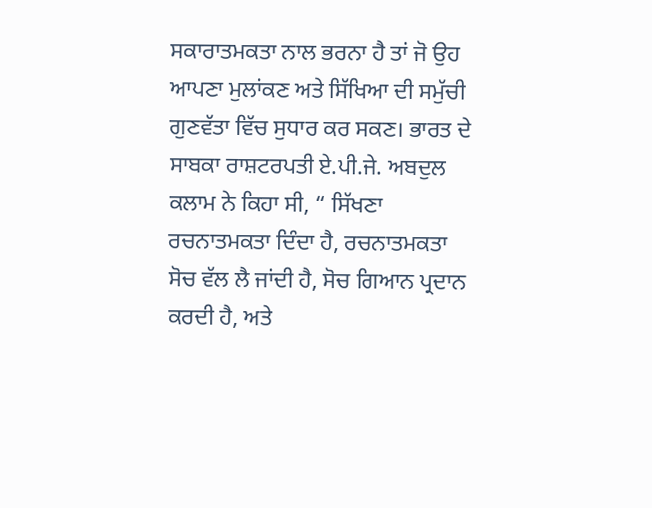ਸਕਾਰਾਤਮਕਤਾ ਨਾਲ ਭਰਨਾ ਹੈ ਤਾਂ ਜੋ ਉਹ ਆਪਣਾ ਮੁਲਾਂਕਣ ਅਤੇ ਸਿੱਖਿਆ ਦੀ ਸਮੁੱਚੀ ਗੁਣਵੱਤਾ ਵਿੱਚ ਸੁਧਾਰ ਕਰ ਸਕਣ। ਭਾਰਤ ਦੇ ਸਾਬਕਾ ਰਾਸ਼ਟਰਪਤੀ ਏ.ਪੀ.ਜੇ. ਅਬਦੁਲ ਕਲਾਮ ਨੇ ਕਿਹਾ ਸੀ, “ ਸਿੱਖਣਾ ਰਚਨਾਤਮਕਤਾ ਦਿੰਦਾ ਹੈ, ਰਚਨਾਤਮਕਤਾ ਸੋਚ ਵੱਲ ਲੈ ਜਾਂਦੀ ਹੈ, ਸੋਚ ਗਿਆਨ ਪ੍ਰਦਾਨ ਕਰਦੀ ਹੈ, ਅਤੇ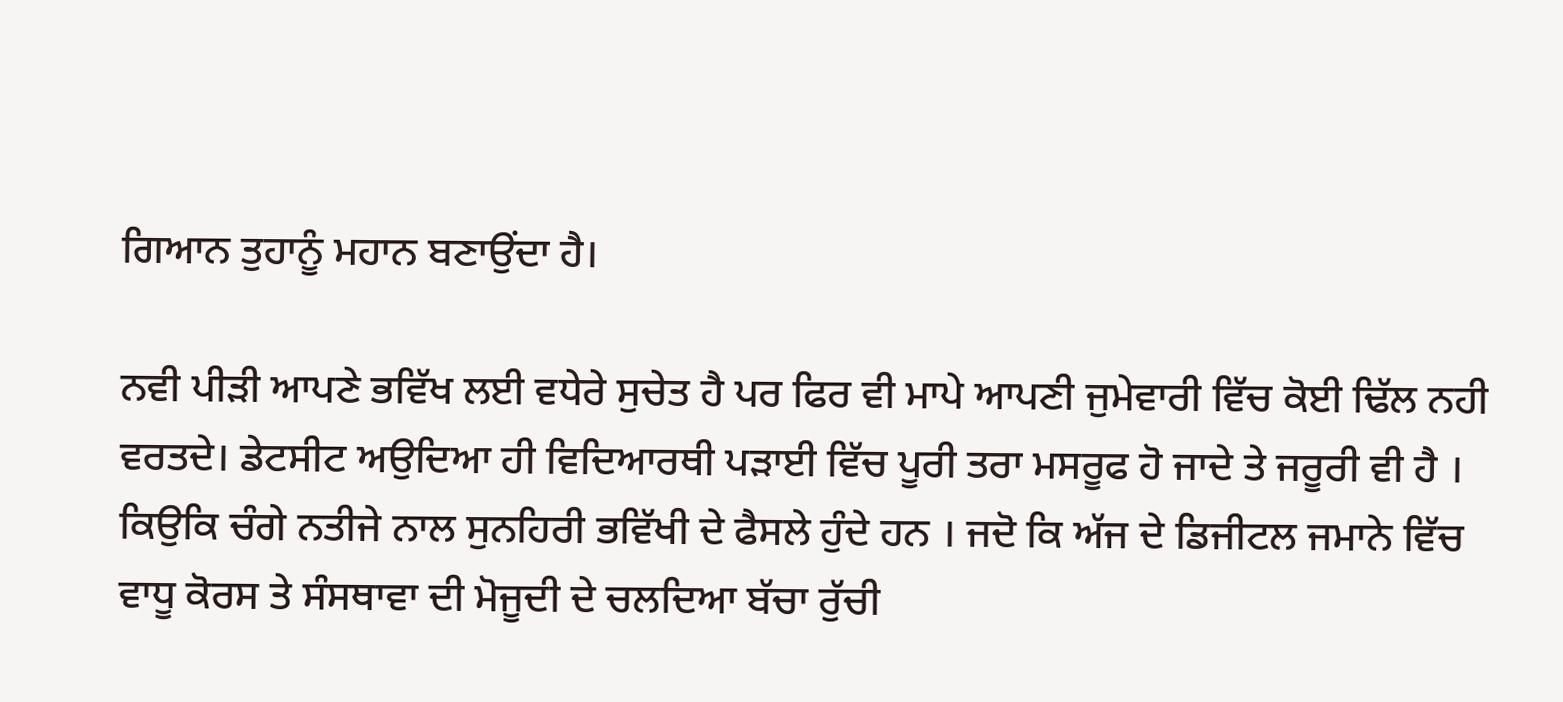ਗਿਆਨ ਤੁਹਾਨੂੰ ਮਹਾਨ ਬਣਾਉਂਦਾ ਹੈ।

ਨਵੀ ਪੀੜੀ ਆਪਣੇ ਭਵਿੱਖ ਲਈ ਵਧੇਰੇ ਸੁਚੇਤ ਹੈ ਪਰ ਫਿਰ ਵੀ ਮਾਪੇ ਆਪਣੀ ਜੁਮੇਵਾਰੀ ਵਿੱਚ ਕੋਈ ਢਿੱਲ ਨਹੀ ਵਰਤਦੇ। ਡੇਟਸੀਟ ਅਉਦਿਆ ਹੀ ਵਿਦਿਆਰਥੀ ਪੜਾਈ ਵਿੱਚ ਪੂਰੀ ਤਰਾ ਮਸਰੂਫ ਹੋ ਜਾਦੇ ਤੇ ਜਰੂਰੀ ਵੀ ਹੈ । ਕਿਉਕਿ ਚੰਗੇ ਨਤੀਜੇ ਨਾਲ ਸੁਨਹਿਰੀ ਭਵਿੱਖੀ ਦੇ ਫੈਸਲੇ ਹੁੰਦੇ ਹਨ । ਜਦੋ ਕਿ ਅੱਜ ਦੇ ਡਿਜੀਟਲ ਜਮਾਨੇ ਵਿੱਚ ਵਾਧੂ ਕੋਰਸ ਤੇ ਸੰਸਥਾਵਾ ਦੀ ਮੋਜੂਦੀ ਦੇ ਚਲਦਿਆ ਬੱਚਾ ਰੁੱਚੀ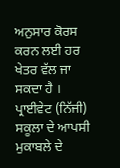ਅਨੁਸਾਰ ਕੋਰਸ ਕਰਨ ਲਈ ਹਰ ਖੇਤਰ ਵੱਲ ਜਾ ਸਕਦਾ ਹੈ । ਪ੍ਰਾਈਵੇਟ (ਨਿੱਜੀ) ਸਕੂਲਾ ਦੇ ਆਪਸੀ ਮੁਕਾਬਲੇ ਦੇ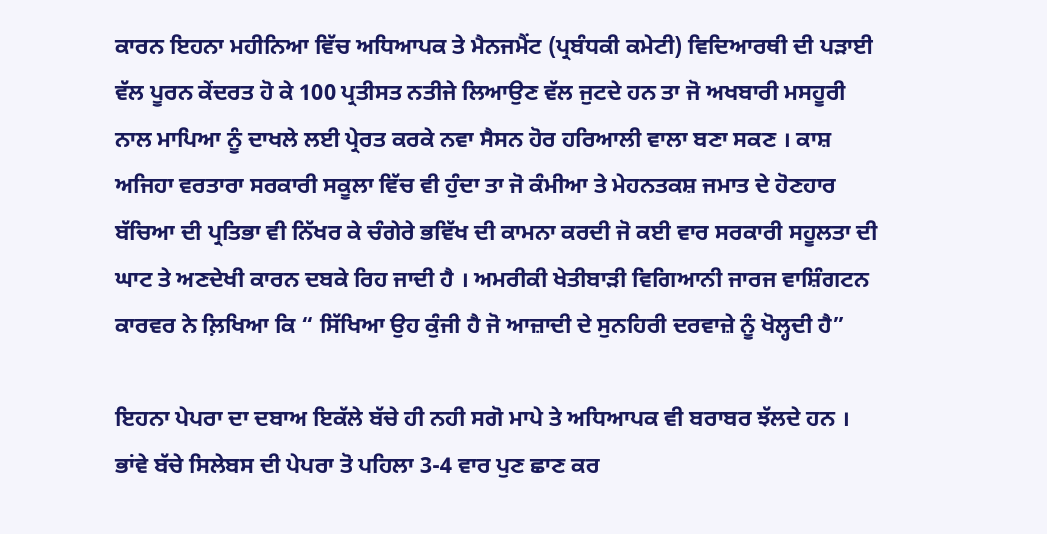ਕਾਰਨ ਇਹਨਾ ਮਹੀਨਿਆ ਵਿੱਚ ਅਧਿਆਪਕ ਤੇ ਮੈਨਜਮੈਂਟ (ਪ੍ਰਬੰਧਕੀ ਕਮੇਟੀ) ਵਿਦਿਆਰਥੀ ਦੀ ਪੜਾਈ ਵੱਲ ਪੂਰਨ ਕੇਂਦਰਤ ਹੋ ਕੇ 100 ਪ੍ਰਤੀਸਤ ਨਤੀਜੇ ਲਿਆਉਣ ਵੱਲ ਜੁਟਦੇ ਹਨ ਤਾ ਜੋ ਅਖਬਾਰੀ ਮਸਹੂਰੀ ਨਾਲ ਮਾਪਿਆ ਨੂੰ ਦਾਖਲੇ ਲਈ ਪ੍ਰੇਰਤ ਕਰਕੇ ਨਵਾ ਸੈਸਨ ਹੋਰ ਹਰਿਆਲੀ ਵਾਲਾ ਬਣਾ ਸਕਣ । ਕਾਸ਼ ਅਜਿਹਾ ਵਰਤਾਰਾ ਸਰਕਾਰੀ ਸਕੂਲਾ ਵਿੱਚ ਵੀ ਹੁੰਦਾ ਤਾ ਜੋ ਕੰਮੀਆ ਤੇ ਮੇਹਨਤਕਸ਼ ਜਮਾਤ ਦੇ ਹੋਣਹਾਰ ਬੱਚਿਆ ਦੀ ਪ੍ਰਤਿਭਾ ਵੀ ਨਿੱਖਰ ਕੇ ਚੰਗੇਰੇ ਭਵਿੱਖ ਦੀ ਕਾਮਨਾ ਕਰਦੀ ਜੋ ਕਈ ਵਾਰ ਸਰਕਾਰੀ ਸਹੂਲਤਾ ਦੀ ਘਾਟ ਤੇ ਅਣਦੇਖੀ ਕਾਰਨ ਦਬਕੇ ਰਿਹ ਜਾਦੀ ਹੈ । ਅਮਰੀਕੀ ਖੇਤੀਬਾੜੀ ਵਿਗਿਆਨੀ ਜਾਰਜ ਵਾਸ਼ਿੰਗਟਨ ਕਾਰਵਰ ਨੇ ਲ਼ਿਖਿਆ ਕਿ “ ਸਿੱਖਿਆ ਉਹ ਕੁੰਜੀ ਹੈ ਜੋ ਆਜ਼ਾਦੀ ਦੇ ਸੁਨਹਿਰੀ ਦਰਵਾਜ਼ੇ ਨੂੰ ਖੋਲ੍ਹਦੀ ਹੈ”

ਇਹਨਾ ਪੇਪਰਾ ਦਾ ਦਬਾਅ ਇਕੱਲੇ ਬੱਚੇ ਹੀ ਨਹੀ ਸਗੋ ਮਾਪੇ ਤੇ ਅਧਿਆਪਕ ਵੀ ਬਰਾਬਰ ਝੱਲਦੇ ਹਨ । ਭਾਂਵੇ ਬੱਚੇ ਸਿਲੇਬਸ ਦੀ ਪੇਪਰਾ ਤੋ ਪਹਿਲਾ 3-4 ਵਾਰ ਪੁਣ ਛਾਣ ਕਰ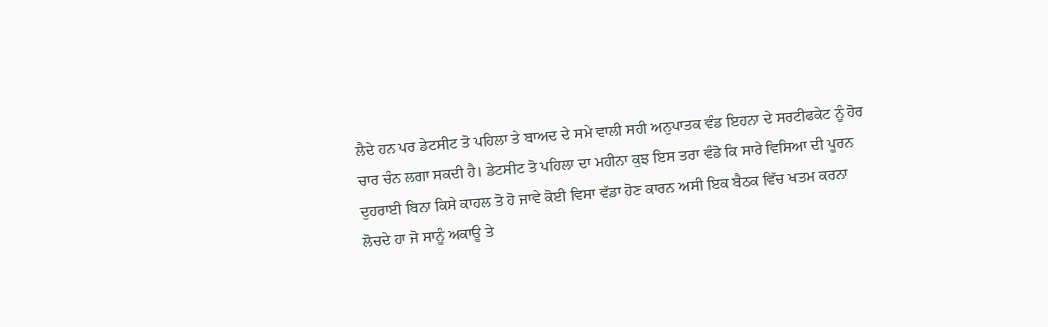ਲੈਦੇ ਹਨ ਪਰ ਡੇਟਸੀਟ ਤੋ ਪਹਿਲਾ ਤੇ ਬਾਅਦ ਦੇ ਸਮੇ ਵਾਲੀ ਸਹੀ ਅਨੁਪਾਤਕ ਵੰਡ ਇਹਨਾ ਦੇ ਸਰਟੀਫਕੇਟ ਨੂੰ ਹੋਰ ਚਾਰ ਚੰਨ ਲਗਾ ਸਕਦੀ ਹੈ। ਡੇਟਸੀਟ ਤੋ ਪਹਿਲਾ ਦਾ ਮਹੀਨਾ ਕੁਝ ਇਸ ਤਰਾ ਵੰਡੋ ਕਿ ਸਾਰੇ ਵਿਸਿਆ ਦੀ ਪੂਰਨ ਦੁਹਰਾਈ ਬਿਨਾ ਕਿਸੇ ਕਾਹਲ ਤੋ ਹੋ ਜਾਵੇ ਕੋਈ ਵਿਸਾ ਵੱਡਾ ਹੋਣ ਕਾਰਨ ਅਸੀ ਇਕ ਬੈਠਕ ਵਿੱਚ ਖਤਮ ਕਰਨਾ ਲੋਚਦੇ ਹਾ ਜੋ ਸਾਨੂੰ ਅਕਾਊ ਤੇ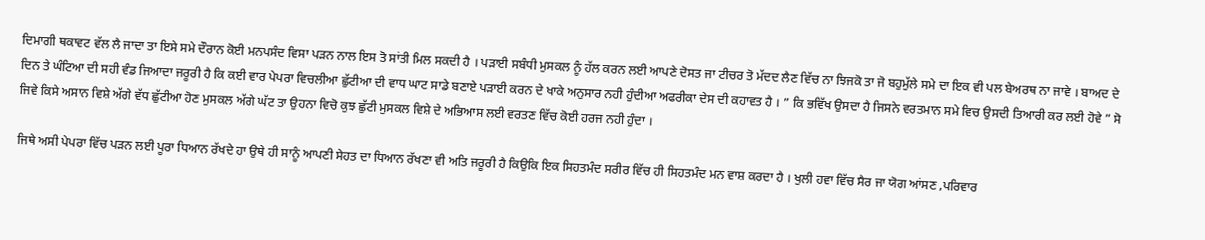ਦਿਮਾਗੀ ਥਕਾਵਟ ਵੱਲ ਲੈ ਜਾਦਾ ਤਾ ਇਸੇ ਸਮੇ ਦੌਰਾਨ ਕੋਈ ਮਨਪਸੰਦ ਵਿਸਾ ਪੜਨ ਨਾਲ ਇਸ ਤੋ ਸਾਂਤੀ ਮਿਲ ਸਕਦੀ ਹੈ । ਪੜਾਈ ਸਬੰਧੀ ਮੁਸਕਲ ਨੂੰ ਹੱਲ ਕਰਨ ਲਈ ਆਪਣੇ ਦੋਸਤ ਜਾ ਟੀਚਰ ਤੋ ਮੱਦਦ ਲੈਣ ਵਿੱਚ ਨਾ ਝਿਜਕੋ ਤਾ ਜੋ ਬਹੁਮੁੱਲੇ ਸਮੇ ਦਾ ਇਕ ਵੀ ਪਲ ਬੇਅਰਥ ਨਾ ਜਾਵੇ । ਬਾਅਦ ਦੇ ਦਿਨ ਤੇ ਘੰਟਿਆ ਦੀ ਸਹੀ ਵੰਡ ਜਿਆਦਾ ਜਰੂਰੀ ਹੈ ਕਿ ਕਈ ਵਾਰ ਪੇਪਰਾ ਵਿਚਲੀਆ ਛੁੱਟੀਆ ਦੀ ਵਾਧ ਘਾਟ ਸਾਡੇ ਬਣਾਏ ਪੜਾਈ ਕਰਨ ਦੇ ਖਾਕੇ ਅਨੁਸਾਰ ਨਹੀ ਹੁੰਦੀਆ ਅਫਰੀਕਾ ਦੇਸ ਦੀ ਕਹਾਵਤ ਹੈ । ” ਕਿ ਭਵਿੱਖ ਉਸਦਾ ਹੈ ਜਿਸਨੇ ਵਰਤਮਾਨ ਸਮੇ ਵਿਚ ਉਸਦੀ ਤਿਆਰੀ ਕਰ ਲਈ ਹੋਵੇ ” ਸੋ ਜਿਵੇ ਕਿਸੇ ਅਸਾਨ ਵਿਸ਼ੇ ਅੱਗੇ ਵੱਧ ਛੁੱਟੀਆ ਹੋਣ ਮੁਸਕਲ ਅੱਗੇ ਘੱਟ ਤਾ ਉਹਨਾ ਵਿਚੋ ਕੁਝ ਛੁੱਟੀ ਮੁਸਕਲ ਵਿਸ਼ੇ ਦੇ ਅਭਿਆਸ ਲਈ ਵਰਤਣ ਵਿੱਚ ਕੋਈ ਹਰਜ ਨਹੀ ਹੁੰਦਾ ।

ਜਿਥੇ ਅਸੀ ਪੇਪਰਾ ਵਿੱਚ ਪੜਨ ਲਈ ਪੂਰਾ ਧਿਆਨ ਰੱਖਦੇ ਹਾ ਉਥੇ ਹੀ ਸਾਨੂੰ ਆਪਣੀ ਸੇਹਤ ਦਾ ਧਿਆਨ ਰੱਖਣਾ ਵੀ ਅਤਿ ਜਰੂਰੀ ਹੈ ਕਿਉਕਿ ਇਕ ਸਿਹਤਮੰਦ ਸਰੀਰ ਵਿੱਚ ਹੀ ਸਿਹਤਮੰਦ ਮਨ ਵਾਸ਼ ਕਰਦਾ ਹੈ । ਖੁਲੀ ਹਵਾ ਵਿੱਚ ਸੈਰ ਜਾ ਯੋਗ ਆਂਸਣ ,ਪਰਿਵਾਰ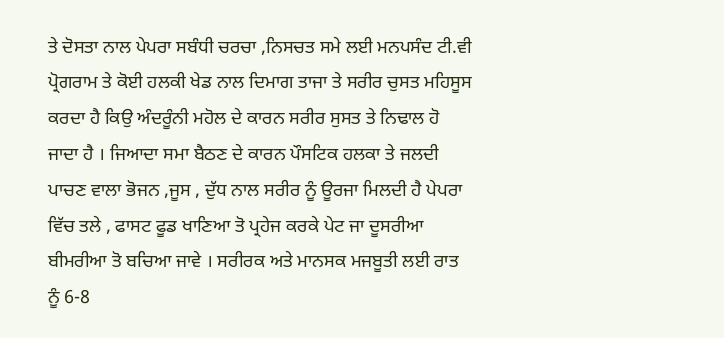ਤੇ ਦੋਸਤਾ ਨਾਲ ਪੇਪਰਾ ਸਬੰਧੀ ਚਰਚਾ ,ਨਿਸਚਤ ਸਮੇ ਲਈ ਮਨਪਸੰਦ ਟੀ.ਵੀ ਪ੍ਰੋਗਰਾਮ ਤੇ ਕੋਈ ਹਲਕੀ ਖੇਡ ਨਾਲ ਦਿਮਾਗ ਤਾਜਾ ਤੇ ਸਰੀਰ ਚੁਸਤ ਮਹਿਸੂਸ ਕਰਦਾ ਹੈ ਕਿਉ ਅੰਦਰੂੰਨੀ ਮਹੋਲ ਦੇ ਕਾਰਨ ਸਰੀਰ ਸੁਸਤ ਤੇ ਨਿਢਾਲ ਹੋ ਜਾਦਾ ਹੈ । ਜਿਆਦਾ ਸਮਾ ਬੈਠਣ ਦੇ ਕਾਰਨ ਪੌਸਟਿਕ ਹਲਕਾ ਤੇ ਜਲਦੀ ਪਾਚਣ ਵਾਲਾ ਭੋਜਨ ,ਜੂਸ , ਦੁੱਧ ਨਾਲ ਸਰੀਰ ਨੂੰ ਊਰਜਾ ਮਿਲਦੀ ਹੈ ਪੇਪਰਾ ਵਿੱਚ ਤਲੇ , ਫਾਸਟ ਫੂਡ ਖਾਣਿਆ ਤੋ ਪ੍ਰਹੇਜ ਕਰਕੇ ਪੇਟ ਜਾ ਦੂਸਰੀਆ ਬੀਮਰੀਆ ਤੋ ਬਚਿਆ ਜਾਵੇ । ਸਰੀਰਕ ਅਤੇ ਮਾਨਸਕ ਮਜਬੂਤੀ ਲਈ ਰਾਤ ਨੂੰ 6-8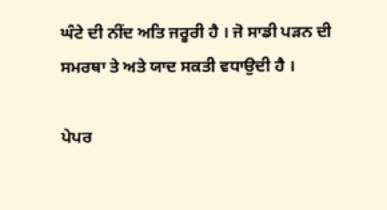ਘੰਟੇ ਦੀ ਨੀਂਦ ਅਤਿ ਜਰੂਰੀ ਹੈ । ਜੋ ਸਾਡੀ ਪੜਨ ਦੀ ਸਮਰਥਾ ਤੇ ਅਤੇ ਯਾਦ ਸਕਤੀ ਵਧਾਉਦੀ ਹੈ ।

ਪੇਪਰ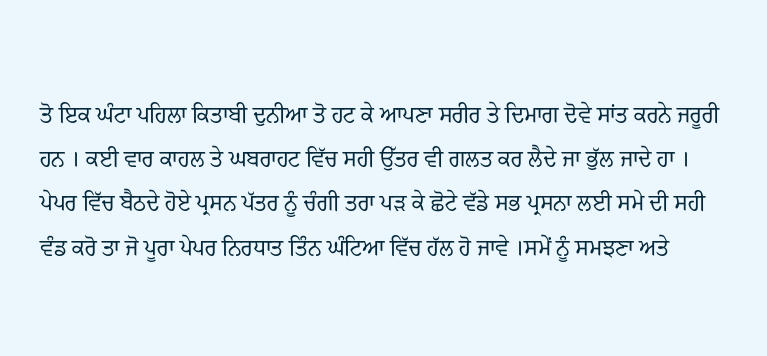ਤੋ ਇਕ ਘੰਟਾ ਪਹਿਲਾ ਕਿਤਾਬੀ ਦੁਨੀਆ ਤੋ ਹਟ ਕੇ ਆਪਣਾ ਸਰੀਰ ਤੇ ਦਿਮਾਗ ਦੋਵੇ ਸਾਂਤ ਕਰਨੇ ਜਰੂਰੀ ਹਨ । ਕਈ ਵਾਰ ਕਾਹਲ ਤੇ ਘਬਰਾਹਟ ਵਿੱਚ ਸਹੀ ਉੱਤਰ ਵੀ ਗਲਤ ਕਰ ਲੈਦੇ ਜਾ ਭੁੱਲ ਜਾਦੇ ਹਾ । ਪੇਪਰ ਵਿੱਚ ਬੈਠਦੇ ਹੋਏ ਪ੍ਰਸਨ ਪੱਤਰ ਨੂੰ ਚੰਗੀ ਤਰਾ ਪੜ ਕੇ ਛੋਟੇ ਵੱਡੇ ਸਭ ਪ੍ਰਸਨਾ ਲਈ ਸਮੇ ਦੀ ਸਹੀ ਵੰਡ ਕਰੋ ਤਾ ਜੋ ਪੂਰਾ ਪੇਪਰ ਨਿਰਧਾਤ ਤਿੰਨ ਘੰਟਿਆ ਵਿੱਚ ਹੱਲ ਹੋ ਜਾਵੇ ।ਸਮੇਂ ਨੂੰ ਸਮਝਣਾ ਅਤੇ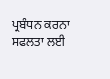ਪ੍ਰਬੰਧਨ ਕਰਨਾ ਸਫਲਤਾ ਲਈ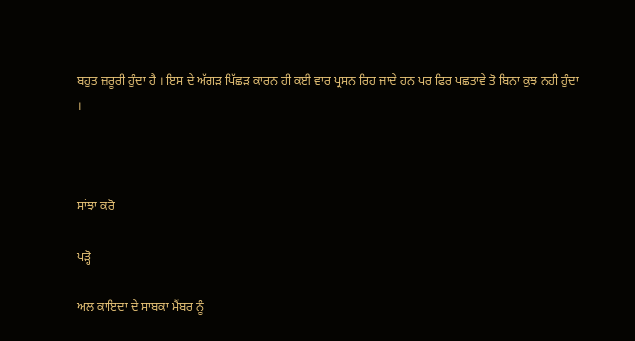ਬਹੁਤ ਜ਼ਰੂਰੀ ਹੁੰਦਾ ਹੈ । ਇਸ ਦੇ ਅੱਗੜ ਪਿੱਛੜ ਕਾਰਨ ਹੀ ਕਈ ਵਾਰ ਪ੍ਰਸਨ ਰਿਹ ਜਾਦੇ ਹਨ ਪਰ ਫਿਰ ਪਛਤਾਵੇ ਤੋ ਬਿਨਾ ਕੁਝ ਨਹੀ ਹੁੰਦਾ ।



ਸਾਂਝਾ ਕਰੋ

ਪੜ੍ਹੋ

ਅਲ ਕਾਇਦਾ ਦੇ ਸਾਬਕਾ ਮੈਂਬਰ ਨੂੰ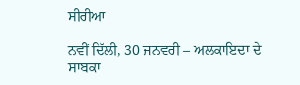ਸੀਰੀਆ

ਨਵੀਂ ਦਿੱਲੀ, 30 ਜਨਵਰੀ – ਅਲਕਾਇਦਾ ਦੇ ਸਾਬਕਾ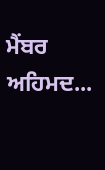ਮੈਂਬਰ ਅਹਿਮਦ...